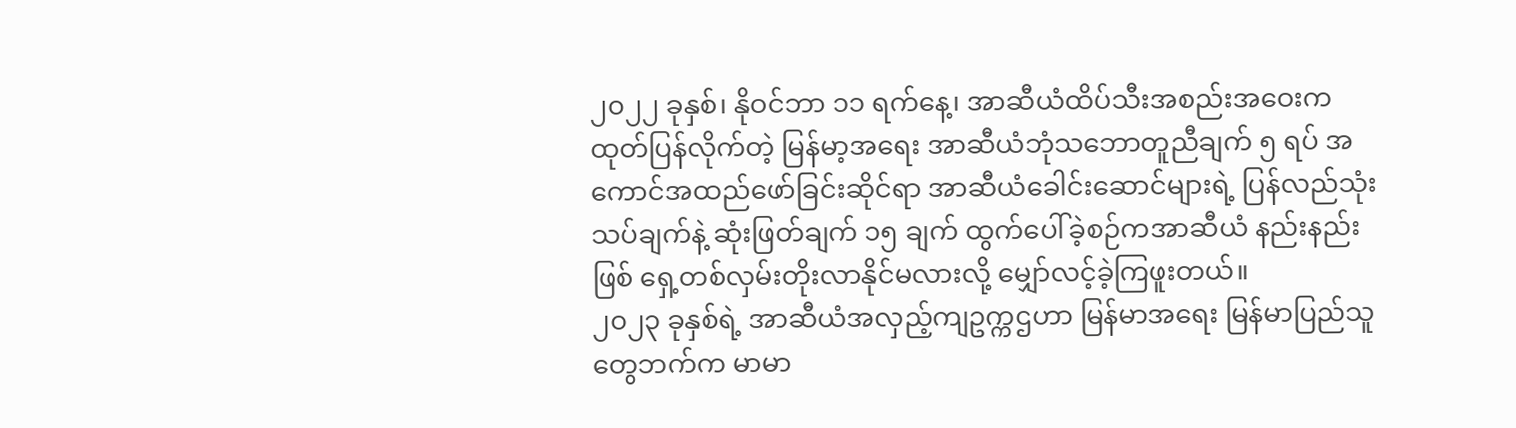၂၀၂၂ ခုနှစ်၊ နိုဝင်ဘာ ၁၁ ရက်နေ့၊ အာဆီယံထိပ်သီးအစည်းအဝေးက ထုတ်ပြန်လိုက်တဲ့ မြန်မာ့အရေး အာဆီယံဘုံသဘောတူညီချက် ၅ ရပ် အကောင်အထည်ဖော်ခြင်းဆိုင်ရာ အာဆီယံခေါင်းဆောင်များရဲ့ ပြန်လည်သုံးသပ်ချက်နဲ့ ဆုံးဖြတ်ချက် ၁၅ ချက် ထွက်ပေါ်ခဲ့စဉ်ကအာဆီယံ နည်းနည်းဖြစ် ရှေ့တစ်လှမ်းတိုးလာနိုင်မလားလို့ မျှော်လင့်ခဲ့ကြဖူးတယ်။
၂၀၂၃ ခုနှစ်ရဲ့ အာဆီယံအလှည့်ကျဥက္ကဌဟာ မြန်မာအရေး မြန်မာပြည်သူတွေဘက်က မာမာ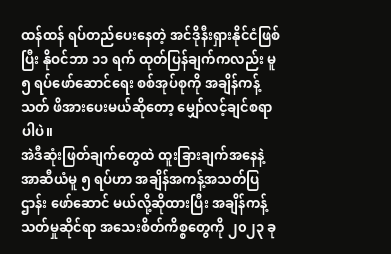ထန်ထန် ရပ်တည်ပေးနေတဲ့ အင်ဒိုနီးရှားနိုင်ငံဖြစ်ပြီး နိုဝင်ဘာ ၁၁ ရက် ထုတ်ပြန်ချက်ကလည်း မူ ၅ ရပ်ဖော်ဆောင်ရေး စစ်အုပ်စုကို အချိန်ကန့်သတ် ဖိအားပေးမယ်ဆိုတော့ မျှော်လင့်ချင်စရာပါပဲ။
အဲဒီဆုံးဖြတ်ချက်တွေထဲ ထူးခြားချက်အနေနဲ့ အာဆီယံမူ ၅ ရပ်ဟာ အချိန်အကန့်အသတ်ပြဌာန်း ဖော်ဆောင် မယ်လို့ဆိုထားပြီး အချိန်ကန့်သတ်မှုဆိုင်ရာ အသေးစိတ်ကိစ္စတွေကို ၂၀၂၃ ခု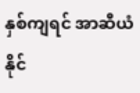နှစ်ကျရင် အာဆီယံ နိုင်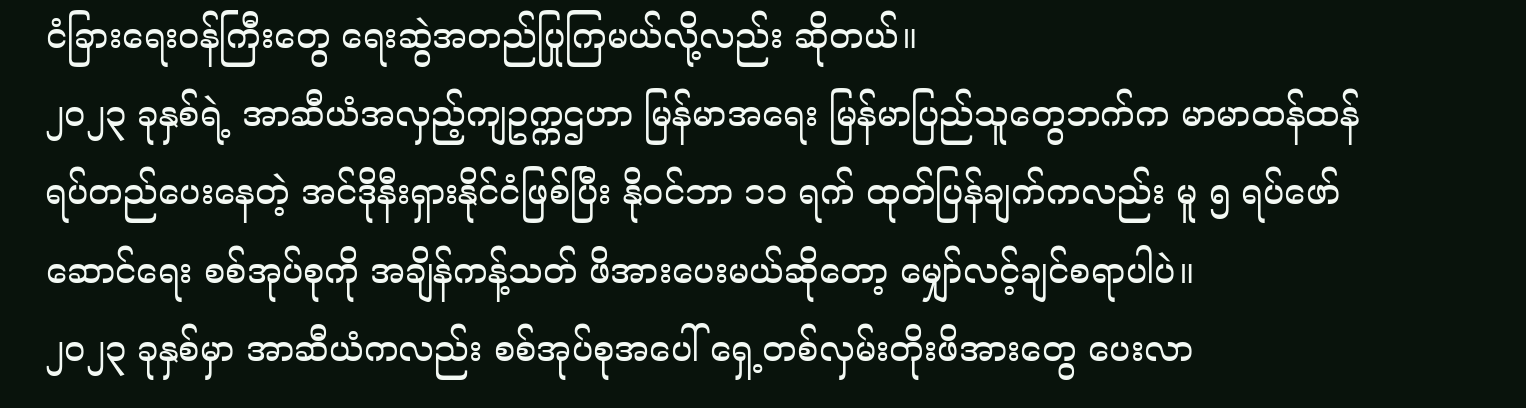ငံခြားရေးဝန်ကြီးတွေ ရေးဆွဲအတည်ပြုကြမယ်လို့လည်း ဆိုတယ်။
၂၀၂၃ ခုနှစ်ရဲ့ အာဆီယံအလှည့်ကျဥက္ကဌဟာ မြန်မာအရေး မြန်မာပြည်သူတွေဘက်က မာမာထန်ထန် ရပ်တည်ပေးနေတဲ့ အင်ဒိုနီးရှားနိုင်ငံဖြစ်ပြီး နိုဝင်ဘာ ၁၁ ရက် ထုတ်ပြန်ချက်ကလည်း မူ ၅ ရပ်ဖော်ဆောင်ရေး စစ်အုပ်စုကို အချိန်ကန့်သတ် ဖိအားပေးမယ်ဆိုတော့ မျှော်လင့်ချင်စရာပါပဲ။
၂၀၂၃ ခုနှစ်မှာ အာဆီယံကလည်း စစ်အုပ်စုအပေါ် ရှေ့တစ်လှမ်းတိုးဖိအားတွေ ပေးလာ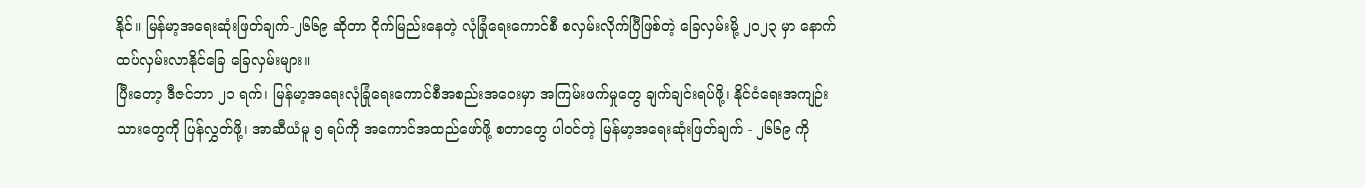နိုင်။ မြန်မာ့အရေးဆုံးဖြတ်ချက်-၂၆၆၉ ဆိုတာ ငိုက်မြည်းနေတဲ့ လုံခြုံရေးကောင်စီ စလှမ်းလိုက်ပြီဖြစ်တဲ့ ခြေလှမ်းမို့ ၂၀၂၃ မှာ နောက်ထပ်လှမ်းလာနိုင်ခြေ ခြေလှမ်းများ။
ပြီးတော့ ဒီဇင်ဘာ ၂၁ ရက်၊ မြန်မာ့အရေးလုံခြုံရေးကောင်စီအစည်းအဝေးမှာ အကြမ်းဖက်မှုတွေ ချက်ချင်းရပ်ဖို့၊ နိုင်ငံရေးအကျဉ်းသားတွေကို ပြန်လွှတ်ဖို့၊ အာဆီယံမူ ၅ ရပ်ကို အကောင်အထည်ဖော်ဖို့ စတာတွေ ပါဝင်တဲ့ မြန်မာ့အရေးဆုံးဖြတ်ချက် - ၂၆၆၉ ကို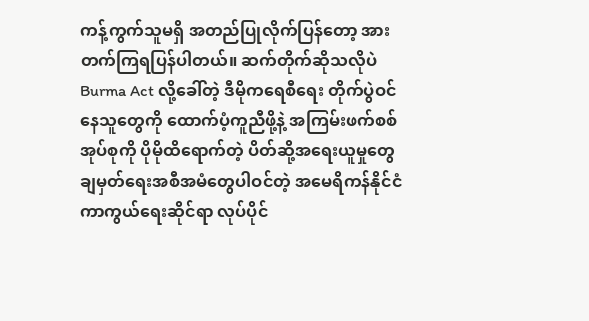ကန့်ကွက်သူမရှိ အတည်ပြုလိုက်ပြန်တော့ အားတက်ကြရပြန်ပါတယ်။ ဆက်တိုက်ဆိုသလိုပဲ Burma Act လို့ခေါ်တဲ့ ဒီမိုကရေစီရေး တိုက်ပွဲဝင်နေသူတွေကို ထောက်ပံ့ကူညီဖို့နဲ့ အကြမ်းဖက်စစ်အုပ်စုကို ပိုမိုထိရောက်တဲ့ ပိတ်ဆို့အရေးယူမှုတွေ ချမှတ်ရေးအစီအမံတွေပါဝင်တဲ့ အမေရိကန်နိုင်ငံ ကာကွယ်ရေးဆိုင်ရာ လုပ်ပိုင်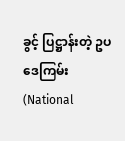ခွင့် ပြဋ္ဌာန်းတဲ့ ဥပဒေကြမ်း (National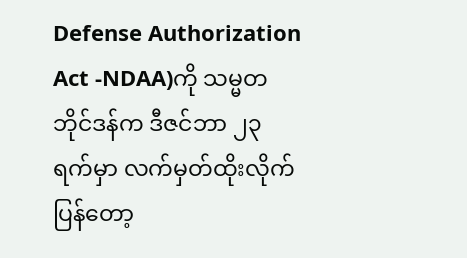Defense Authorization Act -NDAA)ကို သမ္မတဘိုင်ဒန်က ဒီဇင်ဘာ ၂၃ ရက်မှာ လက်မှတ်ထိုးလိုက်ပြန်တော့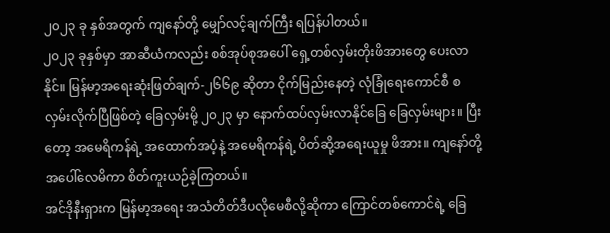၂၀၂၃ ခု နှစ်အတွက် ကျနော်တို့ မျှော်လင့်ချက်ကြီး ရပြန်ပါတယ်။
၂၀၂၃ ခုနှစ်မှာ အာဆီယံကလည်း စစ်အုပ်စုအပေါ် ရှေ့တစ်လှမ်းတိုးဖိအားတွေ ပေးလာနိုင်။ မြန်မာ့အရေးဆုံးဖြတ်ချက်-၂၆၆၉ ဆိုတာ ငိုက်မြည်းနေတဲ့ လုံခြုံရေးကောင်စီ စလှမ်းလိုက်ပြီဖြစ်တဲ့ ခြေလှမ်းမို့ ၂၀၂၃ မှာ နောက်ထပ်လှမ်းလာနိုင်ခြေ ခြေလှမ်းများ။ ပြီးတော့ အမေရိကန်ရဲ့ အထောက်အပံ့နဲ့ အမေရိကန်ရဲ့ ပိတ်ဆို့အရေးယူမှု ဖိအား။ ကျနော်တို့ အပေါ်လေမိကာ စိတ်ကူးယဉ်ခဲ့ကြတယ်။
အင်ဒိုနီးရှားက မြန်မာ့အရေး အသံတိတ်ဒီပလိုမေစီလို့ဆိုကာ ကြောင်တစ်ကောင်ရဲ့ ခြေ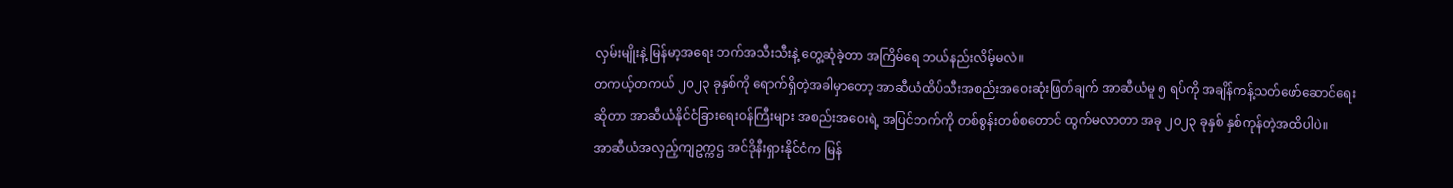လှမ်းမျိုးနဲ့ မြန်မာ့အရေး ဘက်အသီးသီးနဲ့ တွေ့ဆုံခဲ့တာ အကြိမ်ရေ ဘယ်နည်းလိမ့်မလဲ။
တကယ့်တကယ် ၂၀၂၃ ခုနှစ်ကို ရောက်ရှိတဲ့အခါမှာတော့ အာဆီယံထိပ်သီးအစည်းအဝေးဆုံးဖြတ်ချက် အာဆီယံမူ ၅ ရပ်ကို အချိန်ကန့်သတ်ဖော်ဆောင်ရေးဆိုတာ အာဆီယံနိုင်ငံခြားရေးဝန်ကြီးများ အစည်းအဝေးရဲ့ အပြင်ဘက်ကို တစ်စွန်းတစ်စတောင် ထွက်မလာတာ အခု ၂၀၂၃ ခုနှစ် နှစ်ကုန်တဲ့အထိပါပဲ။
အာဆီယံအလှည့်ကျဥက္ကဌ အင်ဒိုနီးရှားနိုင်ငံက မြန်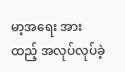မာ့အရေး အားထည့် အလုပ်လုပ်ခဲ့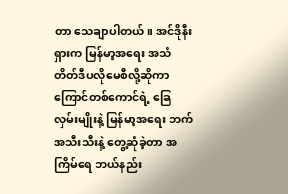တာ သေချာပါတယ်။ အင်ဒိုနီးရှားက မြန်မာ့အရေး အသံတိတ်ဒီပလိုမေစီလို့ဆိုကာ ကြောင်တစ်ကောင်ရဲ့ ခြေလှမ်းမျိုးနဲ့ မြန်မာ့အရေး ဘက်အသီးသီးနဲ့ တွေ့ဆုံခဲ့တာ အကြိမ်ရေ ဘယ်နည်း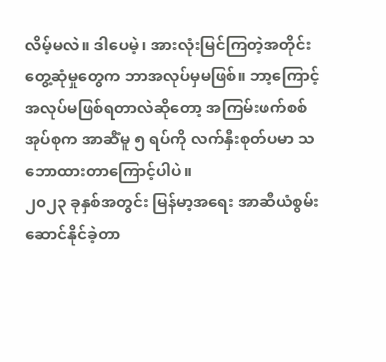လိမ့်မလဲ။ ဒါပေမဲ့၊ အားလုံးမြင်ကြတဲ့အတိုင်း တွေ့ဆုံမှုတွေက ဘာအလုပ်မှမဖြစ်။ ဘာ့ကြောင့်အလုပ်မဖြစ်ရတာလဲဆိုတော့ အကြမ်းဖက်စစ်အုပ်စုက အာဆီံမူ ၅ ရပ်ကို လက်နှီးစုတ်ပမာ သဘောထားတာကြောင့်ပါပဲ။
၂၀၂၃ ခုနှစ်အတွင်း မြန်မာ့အရေး အာဆီယံစွမ်းဆောင်နိုင်ခဲ့တာ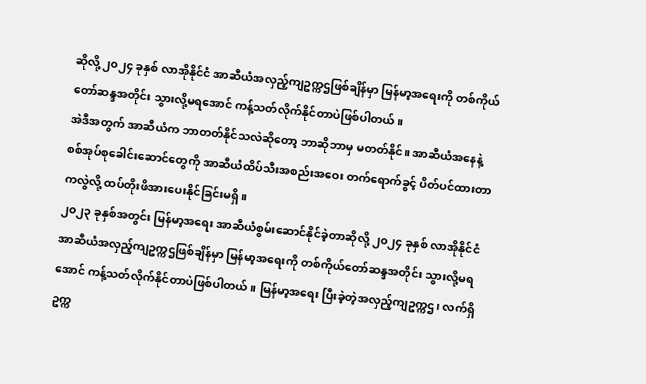ဆိုလို့ ၂၀၂၄ ခုနှစ် လာအိုနိုင်ငံ အာဆီယံအလှည့်ကျဥက္ကဌဖြစ်ချိန်မှာ မြန်မာ့အရေးကို တစ်ကိုယ်တော်ဆန္ဒအတိုင်း သွားလို့မရအောင် ကန့်သတ်လိုက်နိုင်တာပဲဖြစ်ပါတယ်။
အဲဒီအတွက် အာဆီယံက ဘာတတ်နိုင်သလဲဆိုတော့ ဘာဆိုဘာမှ မတတ်နိုင်။ အာဆီယံအနေနဲ့ စစ်အုပ်စုခေါင်းဆောင်တွေကို အာဆီယံထိပ်သီးအစည်းအဝေး တက်ရောက်ခွင့် ပိတ်ပင်ထားတာကလွဲလို့ ထပ်တိုးဖိအားပေးနိုင်ခြင်းမရှိ။
၂၀၂၃ ခုနှစ်အတွင်း မြန်မာ့အရေး အာဆီယံစွမ်းဆောင်နိုင်ခဲ့တာဆိုလို့ ၂၀၂၄ ခုနှစ် လာအိုနိုင်ငံ အာဆီယံအလှည့်ကျဥက္ကဌဖြစ်ချိန်မှာ မြန်မာ့အရေးကို တစ်ကိုယ်တော်ဆန္ဒအတိုင်း သွားလို့မရအောင် ကန့်သတ်လိုက်နိုင်တာပဲဖြစ်ပါတယ်။ မြန်မာ့အရေး ပြီးခဲ့တဲ့အလှည့်ကျဥက္ကဌ၊ လက်ရှိဥက္က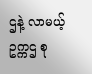ဌနဲ့ လာမယ့်ဥက္ကဌ စု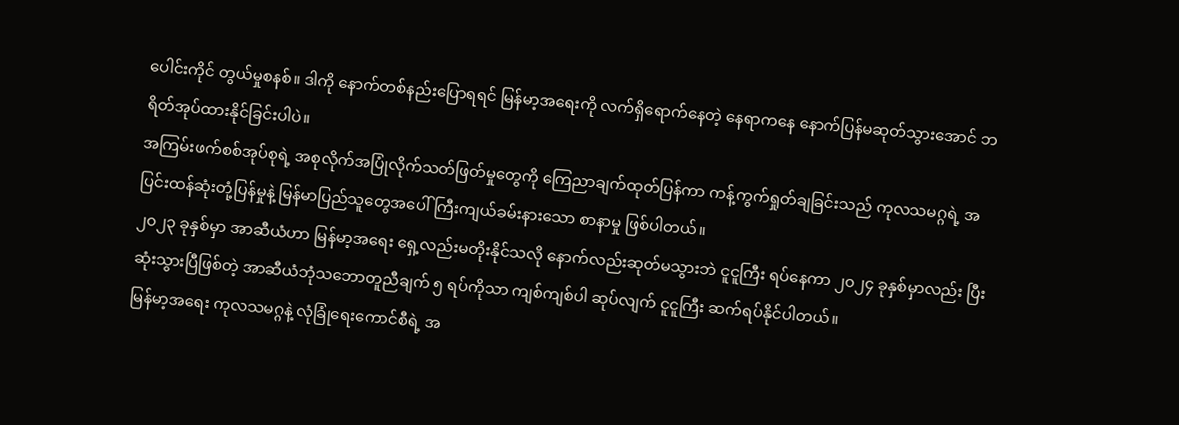ပေါင်းကိုင် တွယ်မှုစနစ်။ ဒါကို နောက်တစ်နည်းပြောရရင် မြန်မာ့အရေးကို လက်ရှိရောက်နေတဲ့ နေရာကနေ နောက်ပြန်မဆုတ်သွားအောင် ဘရိတ်အုပ်ထားနိုင်ခြင်းပါပဲ။
အကြမ်းဖက်စစ်အုပ်စုရဲ့ အစုလိုက်အပြုံလိုက်သတ်ဖြတ်မှုတွေကို ကြေညာချက်ထုတ်ပြန်ကာ ကန့်ကွက်ရှုတ်ချခြင်းသည် ကုလသမဂ္ဂရဲ့ အပြင်းထန်ဆုံးတုံ့ပြန်မှုနဲ့ မြန်မာပြည်သူတွေအပေါ် ကြီးကျယ်ခမ်းနားသော စာနာမှု ဖြစ်ပါတယ်။
၂၀၂၃ ခုနှစ်မှာ အာဆီယံဟာ မြန်မာ့အရေး ရှေ့လည်းမတိုးနိုင်သလို နောက်လည်းဆုတ်မသွားဘဲ ငူငူကြီး ရပ်နေကာ ၂၀၂၄ ခုနှစ်မှာလည်း ပြီးဆုံးသွားပြီဖြစ်တဲ့ အာဆီယံဘုံသဘောတူညီချက် ၅ ရပ်ကိုသာ ကျစ်ကျစ်ပါ ဆုပ်လျက် ငူငူကြီး ဆက်ရပ်နိုင်ပါတယ်။
မြန်မာ့အရေး ကုလသမဂ္ဂနဲ့ လုံခြုံရေးကောင်စီရဲ့ အ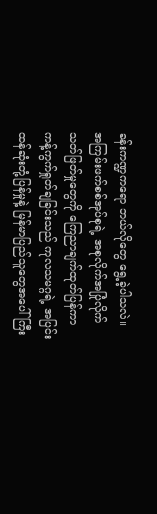ခန်းကဏ္ဍကရော ဘယ်လိုတွေ ရွေ့ခဲ့ပါသလဲ။ အကြမ်းဖက်စစ်အုပ်စုရဲ့ အစုလိုက်အပြုံလိုက်သတ်ဖြတ်မှုတွေကို ကြေညာချက်ထုတ်ပြန်ကာ ကန့်ကွက်ရှုတ်ချခြင်းသည် ကုလသမဂ္ဂရဲ့ အပြင်းထန်ဆုံးတုံ့ပြန်မှုနဲ့ မြန်မာပြည်သူတွေအပေါ် ကြီး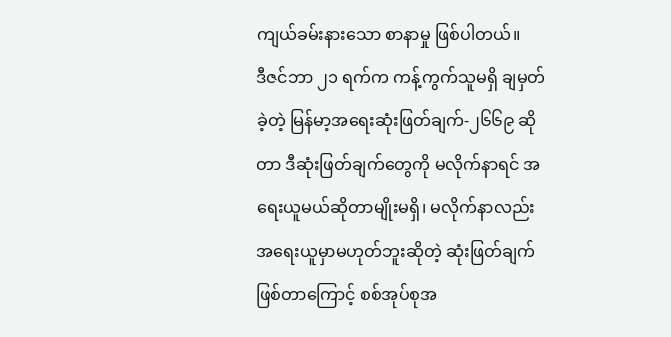ကျယ်ခမ်းနားသော စာနာမှု ဖြစ်ပါတယ်။
ဒီဇင်ဘာ ၂၁ ရက်က ကန့်ကွက်သူမရှိ ချမှတ်ခဲ့တဲ့ မြန်မာ့အရေးဆုံးဖြတ်ချက်-၂၆၆၉ ဆိုတာ ဒီဆုံးဖြတ်ချက်တွေကို မလိုက်နာရင် အရေးယူမယ်ဆိုတာမျိုးမရှိ၊ မလိုက်နာလည်း အရေးယူမှာမဟုတ်ဘူးဆိုတဲ့ ဆုံးဖြတ်ချက်ဖြစ်တာကြောင့် စစ်အုပ်စုအ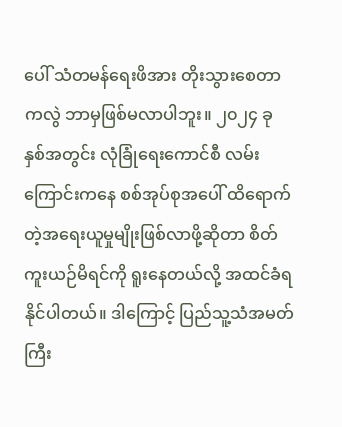ပေါ် သံတမန်ရေးဖိအား တိုးသွားစေတာကလွဲ ဘာမှဖြစ်မလာပါဘူး။ ၂၀၂၄ ခုနှစ်အတွင်း လုံခြုံရေးကောင်စီ လမ်းကြောင်းကနေ စစ်အုပ်စုအပေါ် ထိရောက်တဲ့အရေးယူမှုမျိုးဖြစ်လာဖို့ဆိုတာ စိတ်ကူးယဉ်မိရင်ကို ရူးနေတယ်လို့ အထင်ခံရနိုင်ပါတယ်။ ဒါကြောင့် ပြည်သူ့သံအမတ်ကြီး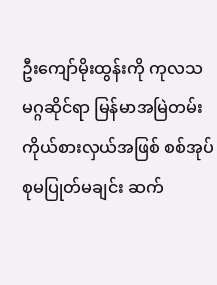ဦးကျော်မိုးထွန်းကို ကုလသမဂ္ဂဆိုင်ရာ မြန်မာအမြဲတမ်းကိုယ်စားလှယ်အဖြစ် စစ်အုပ်စုမပြုတ်မချင်း ဆက်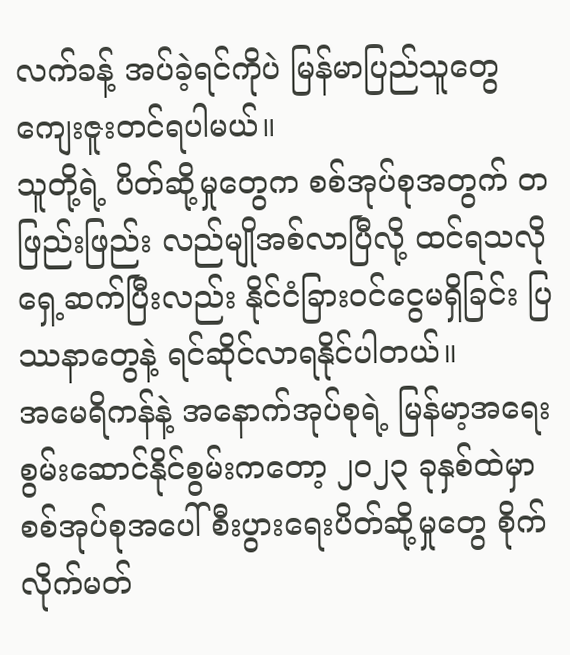လက်ခန့် အပ်ခဲ့ရင်ကိုပဲ မြန်မာပြည်သူတွေ ကျေးဇူးတင်ရပါမယ်။
သူတို့ရဲ့ ပိတ်ဆို့မှုတွေက စစ်အုပ်စုအတွက် တဖြည်းဖြည်း လည်မျိုအစ်လာပြီလို့ ထင်ရသလို ရှေ့ဆက်ပြီးလည်း နိုင်ငံခြားဝင်ငွေမရှိခြင်း ပြဿနာတွေနဲ့ ရင်ဆိုင်လာရနိုင်ပါတယ်။
အမေရိကန်နဲ့ အနောက်အုပ်စုရဲ့ မြန်မာ့အရေး စွမ်းဆောင်နိုင်စွမ်းကတော့ ၂၀၂၃ ခုနှစ်ထဲမှာ စစ်အုပ်စုအပေါ် စီးပွားရေးပိတ်ဆို့မှုတွေ စိုက်လိုက်မတ်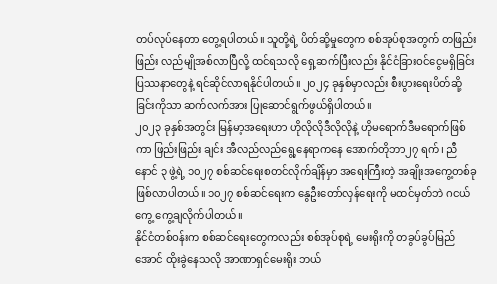တပ်လုပ်နေတာ တွေ့ရပါတယ်။ သူတို့ရဲ့ ပိတ်ဆို့မှုတွေက စစ်အုပ်စုအတွက် တဖြည်းဖြည်း လည်မျိုအစ်လာပြီလို့ ထင်ရသလို ရှေ့ဆက်ပြီးလည်း နိုင်ငံခြားဝင်ငွေမရှိခြင်း ပြဿနာတွေနဲ့ ရင်ဆိုင်လာရနိုင်ပါတယ်။ ၂၀၂၄ ခုနှစ်မှာလည်း စီးပွားရေးပိတ်ဆို့ခြင်းကိုသာ ဆက်လက်အား ပြုဆောင်ရွက်ဖွယ်ရှိပါတယ်။
၂၀၂၃ ခုနှစ်အတွင်း မြန်မာ့အရေးဟာ ဟိုလိုလိုဒီလိုလိုနဲ့ ဟိုမရောက်ဒီမရောက်ဖြစ်ကာ ဖြည်းဖြည်း ချင်း အီလည်လည်ရွေ့နေရာကနေ အောက်တိုဘာ၂၇ ရက်၊ ညီနောင် ၃ ဖွဲ့ရဲ့ ၁၀၂၇ စစ်ဆင်ရေးစတင်လိုက်ချိန်မှာ အရေးကြီးတဲ့ အချိုးအကွေ့တစ်ခု ဖြစ်လာပါတယ်။ ၁၀၂၇ စစ်ဆင်ရေးက နွေဦးတော်လှန်ရေးကို မထင်မှတ်ဘဲ ဂငယ်ကွေ့ ကွေ့ချလိုက်ပါတယ်။
နိုင်ငံတစ်ဝန်းက စစ်ဆင်ရေးတွေကလည်း စစ်အုပ်စုရဲ့ မေးရိုးကို တခွပ်ခွပ်မြည်အောင် ထိုးခွဲနေသလို အာဏာရှင်မေးရိုး ဘယ်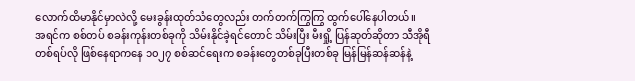လောက်ထိမာနိုင်မှာလဲလို့ မေးခွန်းထုတ်သံတွေလည်း တက်တက်ကြွကြွ ထွက်ပေါ်နေပါတယ်။
အရင်က စစ်တပ် စခန်းကုန်းတစ်ခုကို သိမ်းနိုင်ခဲ့ရင်တောင် သိမ်းပြီး မီးရှို့ ပြန်ဆုတ်ဆိုတာ သီအိုရီတစ်ရပ်လို ဖြစ်နေရာကနေ ၁၀၂၇ စစ်ဆင်ရေးက စခန်းတွေတစ်ခုပြီးတစ်ခု မြန်မြန်ဆန်ဆန်နဲ့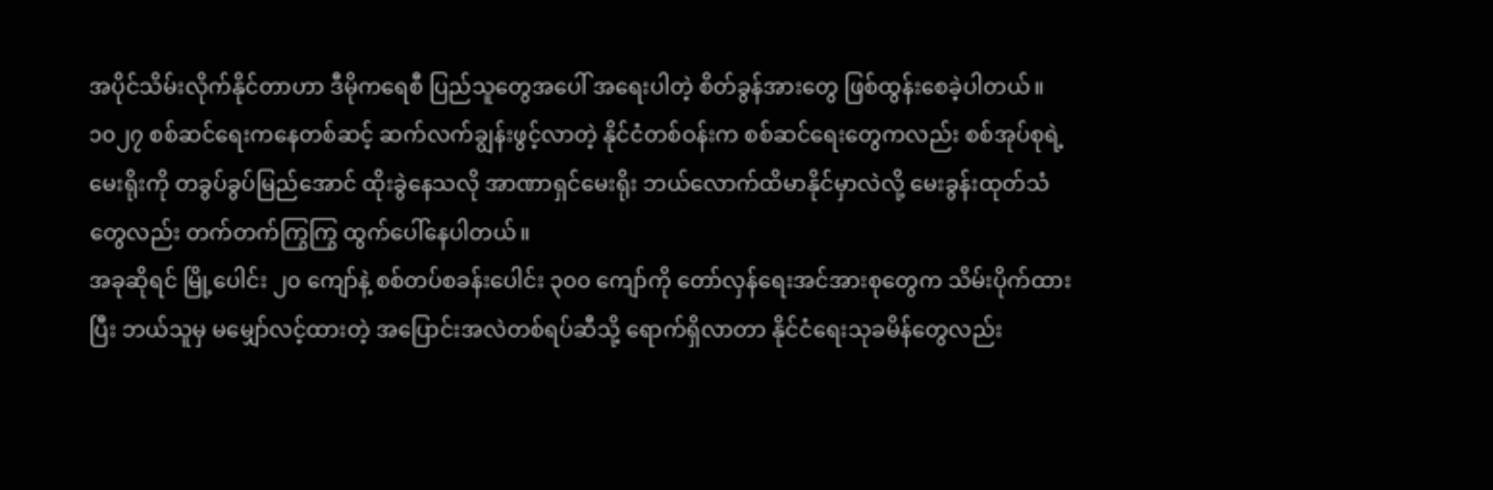အပိုင်သိမ်းလိုက်နိုင်တာဟာ ဒီမိုကရေစီ ပြည်သူတွေအပေါ် အရေးပါတဲ့ စိတ်ခွန်အားတွေ ဖြစ်ထွန်းစေခဲ့ပါတယ်။
၁၀၂၇ စစ်ဆင်ရေးကနေတစ်ဆင့် ဆက်လက်ချွန်းဖွင့်လာတဲ့ နိုင်ငံတစ်ဝန်းက စစ်ဆင်ရေးတွေကလည်း စစ်အုပ်စုရဲ့ မေးရိုးကို တခွပ်ခွပ်မြည်အောင် ထိုးခွဲနေသလို အာဏာရှင်မေးရိုး ဘယ်လောက်ထိမာနိုင်မှာလဲလို့ မေးခွန်းထုတ်သံတွေလည်း တက်တက်ကြွကြွ ထွက်ပေါ်နေပါတယ်။
အခုဆိုရင် မြို့ပေါင်း ၂၀ ကျော်နဲ့ စစ်တပ်စခန်းပေါင်း ၃၀၀ ကျော်ကို တော်လှန်ရေးအင်အားစုတွေက သိမ်းပိုက်ထားပြီး ဘယ်သူမှ မမျှော်လင့်ထားတဲ့ အပြောင်းအလဲတစ်ရပ်ဆီသို့ ရောက်ရှိလာတာ နိုင်ငံရေးသုခမိန်တွေလည်း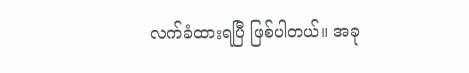လက်ခံထားရပြီ ဖြစ်ပါတယ်။ အခု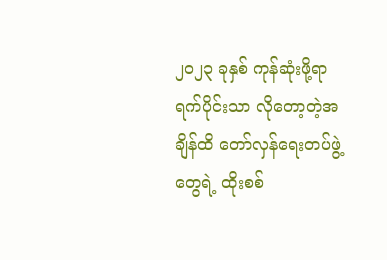၂၀၂၃ ခုနှစ် ကုန်ဆုံးဖို့ရာ ရက်ပိုင်းသာ လိုတော့တဲ့အချိန်ထိ တော်လှန်ရေးတပ်ဖွဲ့တွေရဲ့ ထိုးစစ်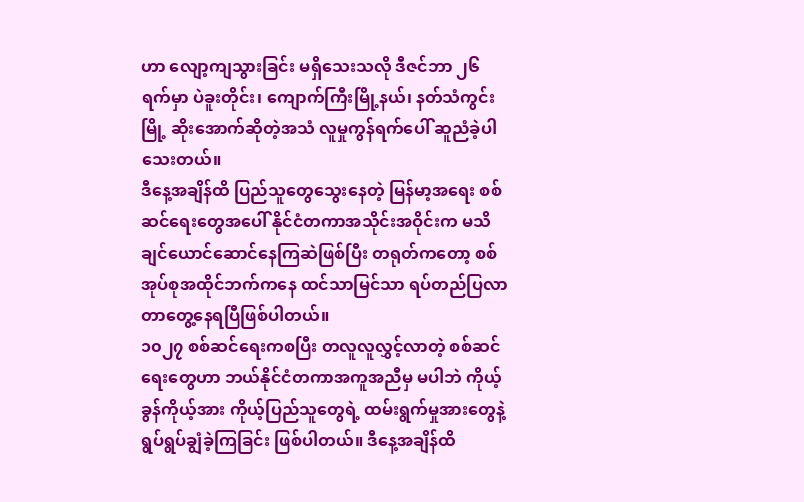ဟာ လျော့ကျသွားခြင်း မရှိသေးသလို ဒီဇင်ဘာ ၂၆ ရက်မှာ ပဲခူးတိုင်း၊ ကျောက်ကြီးမြို့နယ်၊ နတ်သံကွင်းမြို့ ဆိုးအောက်ဆိုတဲ့အသံ လူမှုကွန်ရက်ပေါ် ဆူညံခဲ့ပါသေးတယ်။
ဒီနေ့အချိန်ထိ ပြည်သူတွေသွေးနေတဲ့ မြန်မာ့အရေး စစ်ဆင်ရေးတွေအပေါ် နိုင်ငံတကာအသိုင်းအဝိုင်းက မသိချင်ယောင်ဆောင်နေကြဆဲဖြစ်ပြီး တရုတ်ကတော့ စစ်အုပ်စုအထိုင်ဘက်ကနေ ထင်သာမြင်သာ ရပ်တည်ပြလာ တာတွေ့နေရပြီဖြစ်ပါတယ်။
၁၀၂၇ စစ်ဆင်ရေးကစပြီး တလူလူလွှင့်လာတဲ့ စစ်ဆင်ရေးတွေဟာ ဘယ်နိုင်ငံတကာအကူအညီမှ မပါဘဲ ကိုယ့်ခွန်ကိုယ့်အား ကိုယ့်ပြည်သူတွေရဲ့ ထမ်းရွက်မှုအားတွေနဲ့ ရွပ်ရွပ်ချွံခဲ့ကြခြင်း ဖြစ်ပါတယ်။ ဒီနေ့အချိန်ထိ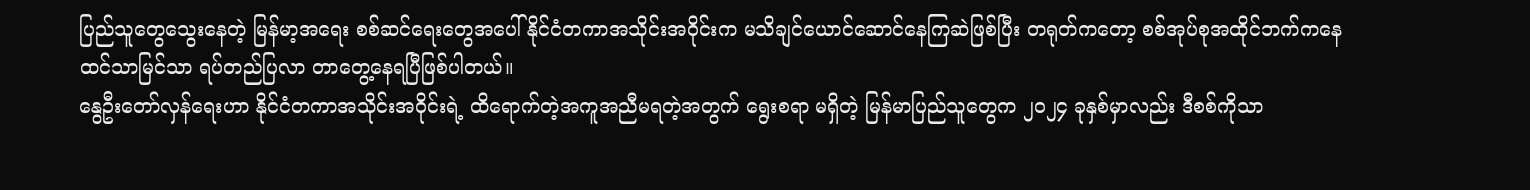ပြည်သူတွေသွေးနေတဲ့ မြန်မာ့အရေး စစ်ဆင်ရေးတွေအပေါ် နိုင်ငံတကာအသိုင်းအဝိုင်းက မသိချင်ယောင်ဆောင်နေကြဆဲဖြစ်ပြီး တရုတ်ကတော့ စစ်အုပ်စုအထိုင်ဘက်ကနေ ထင်သာမြင်သာ ရပ်တည်ပြလာ တာတွေ့နေရပြီဖြစ်ပါတယ်။
နွေဦးတော်လှန်ရေးဟာ နိုင်ငံတကာအသိုင်းအဝိုင်းရဲ့ ထိရောက်တဲ့အကူအညီမရတဲ့အတွက် ရွေးစရာ မရှိတဲ့ မြန်မာပြည်သူတွေက ၂၀၂၄ ခုနှစ်မှာလည်း ဒီစစ်ကိုသာ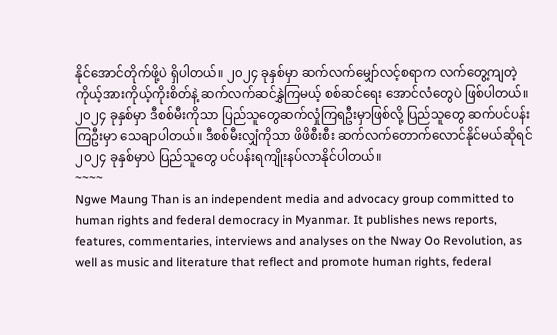နိုင်အောင်တိုက်ဖို့ပဲ ရှိပါတယ်။ ၂၀၂၄ ခုနှစ်မှာ ဆက်လက်မျှော်လင့်စရာက လက်တွေ့ကျတဲ့ ကိုယ့်အားကိုယ့်ကိုးစိတ်နဲ့ ဆက်လက်ဆင်နွှဲကြမယ့် စစ်ဆင်ရေး အောင်လံတွေပဲ ဖြစ်ပါတယ်။
၂၀၂၄ ခုနှစ်မှာ ဒီစစ်မီးကိုသာ ပြည်သူတွေဆက်လှုံကြရဦးမှာဖြစ်လို့ ပြည်သူတွေ ဆက်ပင်ပန်းကြဦးမှာ သေချာပါတယ်။ ဒီစစ်မီးလျှံကိုသာ ဖိဖိစီးစီး ဆက်လက်တောက်လောင်နိုင်မယ်ဆိုရင် ၂၀၂၄ ခုနှစ်မှာပဲ ပြည်သူတွေ ပင်ပန်းရကျိုးနပ်လာနိုင်ပါတယ်။
~~~~
Ngwe Maung Than is an independent media and advocacy group committed to human rights and federal democracy in Myanmar. It publishes news reports, features, commentaries, interviews and analyses on the Nway Oo Revolution, as well as music and literature that reflect and promote human rights, federal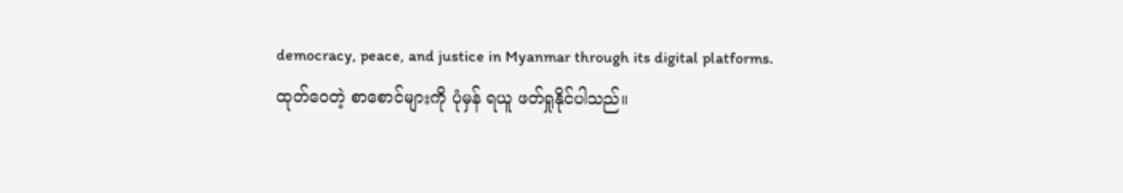democracy, peace, and justice in Myanmar through its digital platforms.
ထုတ်ဝေတဲ့ စာစောင်များကို ပုံမှန် ရယူ ဖတ်ရှုနိုင်ပါသည်။